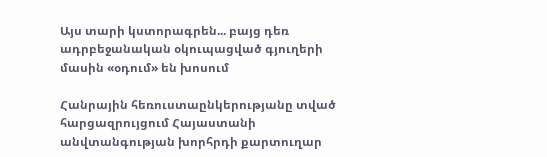Այս տարի կստորագրեն... բայց դեռ ադրբեջանական օկուպացված գյուղերի մասին «օդում» են խոսում

Հանրային հեռուստաընկերությանը տված հարցազրույցում Հայաստանի անվտանգության խորհրդի քարտուղար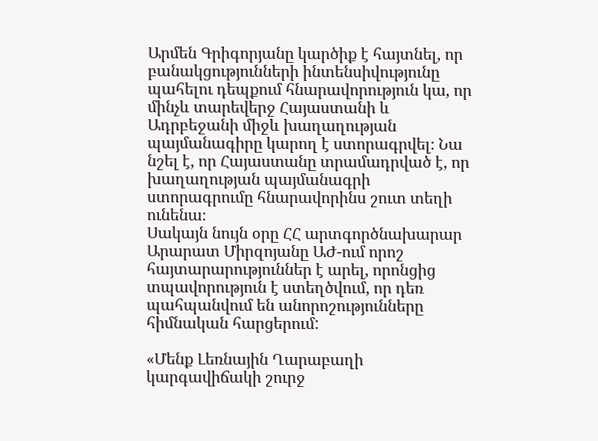Արմեն Գրիգորյանը կարծիք է հայտնել, որ բանակցությունների ինտենսիվությունը պահելու դեպքում հնարավորություն կա, որ մինչև տարեվերջ Հայաստանի և Ադրբեջանի միջև խաղաղության պայմանագիրը կարող է ստորագրվել։ Նա նշել է, որ Հայաստանը տրամադրված է, որ խաղաղության պայմանագրի ստորագրումը հնարավորինս շուտ տեղի ունենա։
Սակայն նույն օրը ՀՀ արտգործնախարար Արարատ Միրզոյանը ԱԺ-ում որոշ հայտարարություններ է արել, որոնցից տպավորություն է ստեղծվում, որ դեռ պահպանվում են անորոշությունները հիմնական հարցերում:

«Մենք Լեռնային Ղարաբաղի կարգավիճակի շուրջ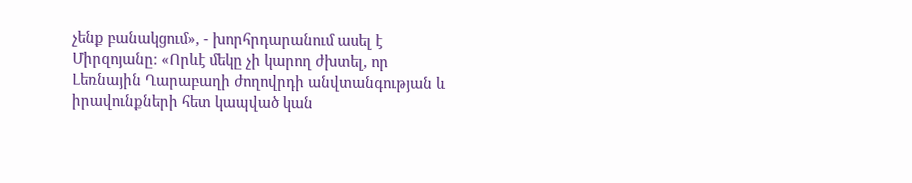չենք բանակցում», - խորհրդարանում ասել է Միրզոյանը։ «Որևէ մեկը չի կարող ժխտել, որ Լեռնային Ղարաբաղի ժողովրդի անվտանգության և իրավունքների հետ կապված կան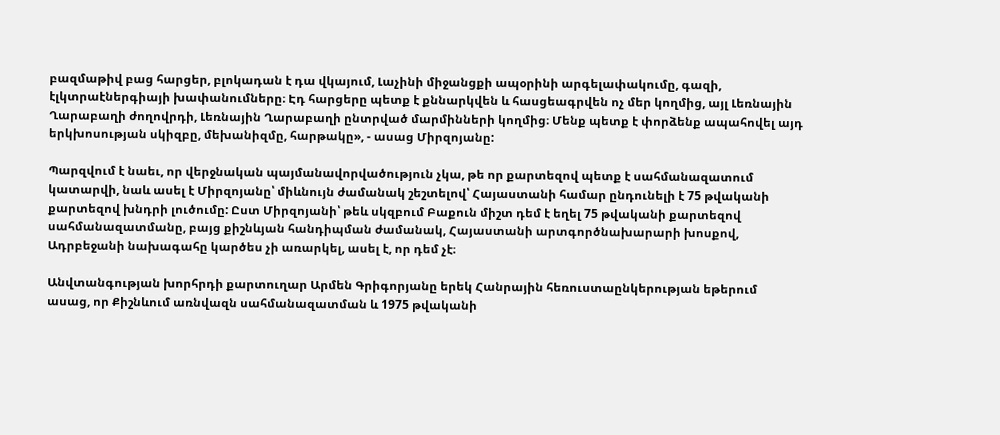բազմաթիվ բաց հարցեր, բլոկադան է դա վկայում, Լաչինի միջանցքի ապօրինի արգելափակումը, գազի, էլկտրաէներգիայի խափանումները։ Էդ հարցերը պետք է քննարկվեն և հասցեագրվեն ոչ մեր կողմից, այլ Լեռնային Ղարաբաղի ժողովրդի, Լեռնային Ղարաբաղի ընտրված մարմինների կողմից։ Մենք պետք է փորձենք ապահովել այդ երկխոսության սկիզբը, մեխանիզմը, հարթակը», - ասաց Միրզոյանը:

Պարզվում է նաեւ, որ վերջնական պայմանավորվածություն չկա, թե որ քարտեզով պետք է սահմանազատում կատարվի, նաև ասել է Միրզոյանը՝ միևնույն ժամանակ շեշտելով՝ Հայաստանի համար ընդունելի է 75 թվականի քարտեզով խնդրի լուծումը: Ըստ Միրզոյանի՝ թեև սկզբում Բաքուն միշտ դեմ է եղել 75 թվականի քարտեզով սահմանազատմանը, բայց քիշնևյան հանդիպման ժամանակ, Հայաստանի արտգործնախարարի խոսքով, Ադրբեջանի նախագահը կարծես չի առարկել, ասել է, որ դեմ չէ։

Անվտանգության խորհրդի քարտուղար Արմեն Գրիգորյանը երեկ Հանրային հեռուստաընկերության եթերում ասաց, որ Քիշնևում առնվազն սահմանազատման և 1975 թվականի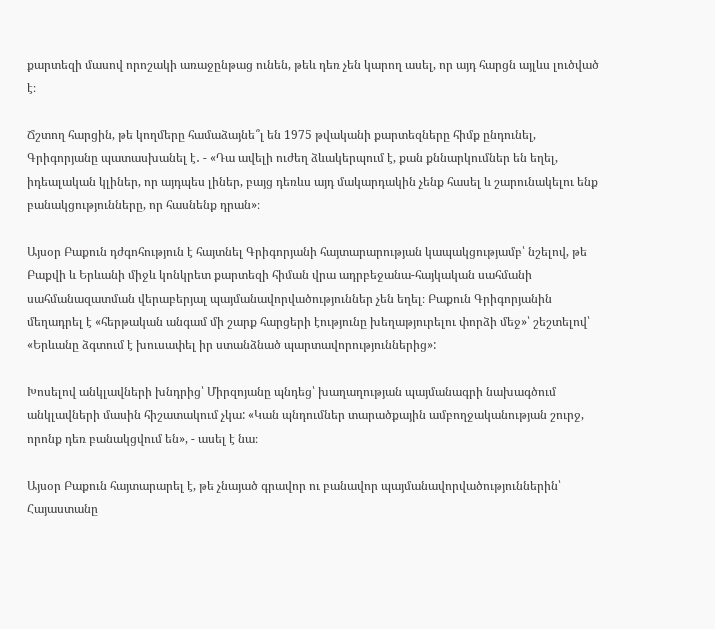քարտեզի մասով որոշակի առաջընթաց ունեն, թեև դեռ չեն կարող ասել, որ այդ հարցն այլևս լուծված է։

Ճշտող հարցին, թե կողմերը համաձայնե՞լ են 1975 թվականի քարտեզները հիմք ընդունել, Գրիգորյանը պատասխանել է․ - «Դա ավելի ուժեղ ձևակերպում է, քան քննարկումներ են եղել, իդեալական կլիներ, որ այդպես լիներ, բայց դեռևս այդ մակարդակին չենք հասել և շարունակելու ենք բանակցությունները, որ հասնենք դրան»։

Այսօր Բաքուն դժգոհություն է հայտնել Գրիգորյանի հայտարարության կապակցությամբ՝ նշելով, թե Բաքվի և Երևանի միջև կոնկրետ քարտեզի հիման վրա ադրբեջանա-հայկական սահմանի սահմանազատման վերաբերյալ պայմանավորվածություններ չեն եղել։ Բաքուն Գրիգորյանին մեղադրել է «հերթական անգամ մի շարք հարցերի էությունը խեղաթյուրելու փորձի մեջ»՝ շեշտելով՝ «Երևանը ձգտում է խուսափել իր ստանձնած պարտավորություններից»:

Խոսելով անկլավների խնդրից՝ Միրզոյանը պնդեց՝ խաղաղության պայմանագրի նախագծում անկլավների մասին հիշատակում չկա: «Կան պնդումներ տարածքային ամբողջականության շուրջ, որոնք դեռ բանակցվում են», - ասել է նա։

Այսօր Բաքուն հայտարարել է, թե չնայած գրավոր ու բանավոր պայմանավորվածություններին՝ Հայաստանը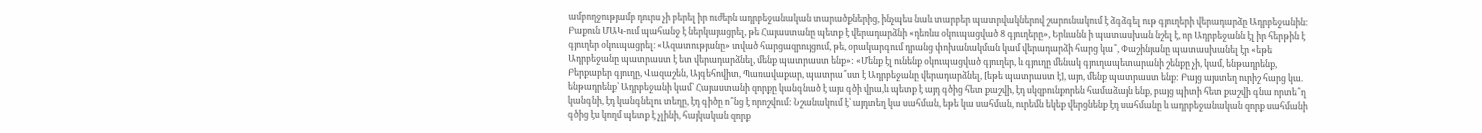ամբողջությամբ դուրս չի բերել իր ուժերն ադրբեջանական տարածքներից, ինչպես նաև տարբեր պատրվակներով շարունակում է ձգձգել ութ գյուղերի վերադարձը Ադրբեջանին։ Բաքուն ՄԱԿ-ում պահանջ է ներկայացրել, թե Հայաստանը պետք է վերադարձնի «դեռևս օկուպացված 8 գյուղերը», Երևանն ի պատասխան նշել է, որ Ադրբեջանն էլ իր հերթին է գյուղեր օկուպացրել։ «Ազատությանը» տված հարցազրույցում, թե, օրակարգում դրանց փոխանակման կամ վերադարձի հարց կա՞, Փաշինյանը պատասխանել էր «եթե Ադրբեջանը պատրաստ է ետ վերադարձնել, մենք պատրաստ ենք»: «Մենք էլ ունենք օկուպացված գյուղեր, և գյուղը մենակ գյուղապետարանի շենքը չի, կամ, ենթադրենք, Բերքաբեր գյուղը, Վազաշեն, Այգեհովիտ, Պառավաքար, պատրա՞ստ է Ադրբեջանը վերադարձնել, [եթե պատրաստ է], այո, մենք պատրաստ ենք: Բայց այստեղ ուրիշ հարց կա. ենթադրենք՝ Ադրբեջանի կամ՝ Հայաստանի զորքը կանգնած է այս գծի վրա,և պետք է այդ գծից հետ քաշվի, էդ սկզբունքորեն համաձայն ենք, բայց պիտի հետ քաշվի գնա որտե՞ղ կանգնի, էդ կանգնելու տեղը, էդ գիծը ո՞նց է որոշվում: Նշանակում է՝ այդտեղ կա սահման, եթե կա սահման, ուրեմն եկեք վերցնենք էդ սահմանը և ադրբեջանական զորք սահմանի գծից էս կողմ պետք է չլինի, հայկական զորք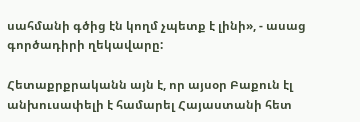սահմանի գծից էն կողմ չպետք է լինի», - ասաց գործադիրի ղեկավարը:

Հետաքրքրականն այն է, որ այսօր Բաքուն էլ անխուսափելի է համարել Հայաստանի հետ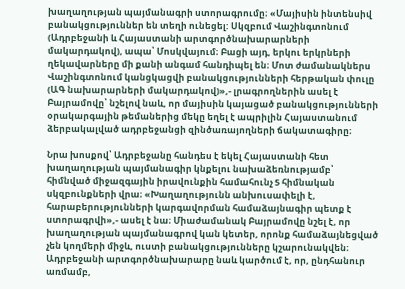խաղաղության պայմանագրի ստորագրումը։ «Մայիսին ինտենսիվ բանակցություններ են տեղի ունեցել: Սկզբում Վաշինգտոնում (Ադրբեջանի և Հայաստանի արտգործնախարարների մակարդակով), ապա՝ Մոսկվայում։ Բացի այդ, երկու երկրների ղեկավարները մի քանի անգամ հանդիպել են։ Մոտ ժամանակներս Վաշինգտոնում կանցկացվի բանակցությունների հերթական փուլը (ԱԳ նախարարների մակարդակով)»,- լրագրողներին ասել է Բայրամովը՝ նշելով նաև, որ մայիսին կայացած բանակցությունների օրակարգային թեմաներից մեկը եղել է ապրիլին Հայաստանում ձերբակալված ադրբեջանցի զինծառայողների ճակատագիրը։

Նրա խոսքով՝ Ադրբեջանը հանդես է եկել Հայաստանի հետ խաղաղության պայմանագիր կնքելու նախաձեռնությամբ՝ հիմնված միջազգային իրավունքին համահունչ 5 հիմնական սկզբունքների վրա։ «Խաղաղությունն անխուսափելի է, հարաբերությունների կարգավորման համաձայնագիր պետք է ստորագրվի»,- ասել է նա։ Միաժամանակ Բայրամովը նշել է, որ խաղաղության պայմանագրով կան կետեր, որոնք համաձայնեցված չեն կողմերի միջև, ուստի բանակցությունները կշարունակվեն։ Ադրբեջանի արտգործնախարարը նաև կարծում է, որ, ընդհանուր առմամբ,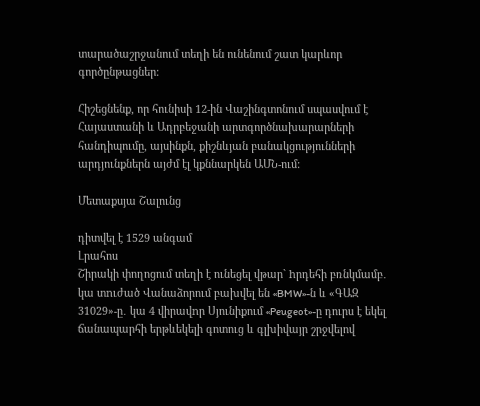տարածաշրջանում տեղի են ունենում շատ կարևոր գործընթացներ։

Հիշեցնենք, որ հունիսի 12-ին Վաշինգտոնում սպասվում է Հայաստանի և Ադրբեջանի արտգործնախարարների հանդիպումը, այսինքն, քիշնևյան բանակցությունների արդյունքներն այժմ էլ կքննարկեն ԱՄՆ-ում:

Մետաքսյա Շալունց

դիտվել է 1529 անգամ
Լրահոս
Շիրակի փողոցում տեղի է ունեցել վթար` hրդեհի բռնկմամբ․ կա տnւժած Վանաձորում բախվել են «BMW»-ն և «ԳԱԶ 31029»-ը․ կա 4 վիրավnր Սյունիքում «Peugeot»-ը դուրս է եկել ճանապարհի երթևեկելի գոտուց և գլխիվայր շրջվելով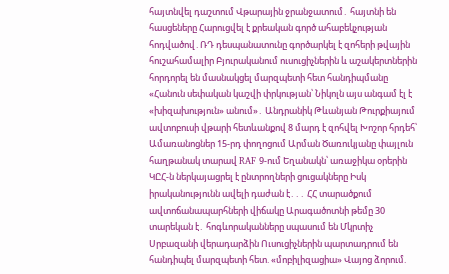հայտնվել դաշտում Վթարային ջրանջատում․ հայտնի են հասցեները Հարուցվել է քրեական գործ ահաբեկչության հոդվածով․ՌԴ դեսպանատունը գործարկել է զոհերի թվային հուշահամալիր Բյուրականում ուսուցիչներին և աշակերտներին հորդորել են մասնակցել մարզպետի հետ հանդիպմանը «Հանուն սեփական կաշվի փրկության՝ Նիկոլն այս անգամ էլ է «խիզախություն» անում»․ Անդրանիկ Թևանյան Թուրքիայում ավտոբուսի վթարի հետևանքով 8 մարդ է զոհվել Խոշոր հրդեհ՝ Ամառանոցներ 15-րդ փողոցում Արման Ծառուկյանը փայլուն հաղթանակ տարավ RAF 9-ում Եղանակն՝ առաջիկա օրերին ԿԸՀ-ն ներկայացրել է ընտրողների ցուցակները Իսկ իրականությունն ավելի դաժան է․․․ ՀՀ տարածքում ավտոճանապարհների վիճակը Արագածոտնի թեմը 30 տարեկան է․ հոգևորականները սպասում են Մկրտիչ Սրբազանի վերադարձին Ուսուցիչներին պարտադրում են հանդիպել մարզպետի հետ. «մոբիլիզացիա» Վայոց ձորում.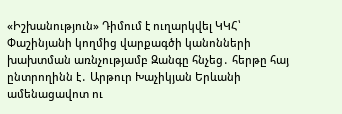«Իշխանություն» Դիմում է ուղարկվել ԿԿՀ՝ Փաշինյանի կողմից վարքագծի կանոնների խախտման առնչությամբ Զանգը հնչեց․ հերթը հայ ընտրողինն է․ Արթուր Խաչիկյան Երևանի ամենացավոտ ու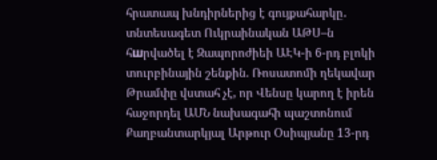հրատապ խնդիրներից է գույքահարկը․ տնտեսագետ Ուկրաինական ԱԹՍ–ն հшրվածել է Զապորոժիեի ԱԷԿ-ի 6-րդ բլոկի տուրբինային շենքին. Ռոսատոմի ղեկավար Թրամփը վստահ չէ, որ Վենսը կարող է իրեն հաջորդել ԱՄՆ նախագահի պաշտոնում Քաղբանտարկյալ Արթուր Օսիպյանը 13-րդ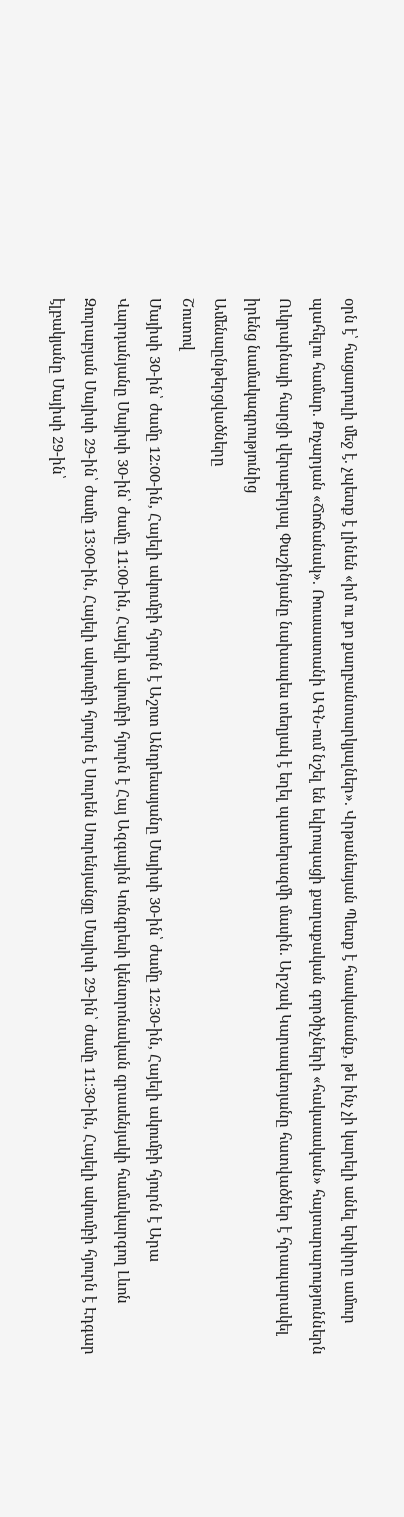օրն է՝ հացադուլի մեջ է. չպետք է լինեն «իմ ու քո քաղբանտարկյալներ». Վրթանեսյան Պետք է հասկանանք, թե ինչ չի կարելի անել երկիրը ամուր պահելու համար. Քոչարյան «Ճոճանակ». Ռուսաստանի ԱԳՆ-ում նշել են եվրոպացի քաղաքական գործիչների «հակասական» հայտարարություններն Ուկրաինայի հարցի վերաբերյալ Փաշինյանը նախապես տեղյակ է եղել պատերազմի մասին. Արշակ Կարապետյանը հատվածներ է հրապարակել իրենց նամակագրությունից
Ամենաընթերցվածները
Շուտով
Մայիսի 30-ին՝ ժամը 12։00-ին, Հայելի ակումբի հյուրն է Աշոտ Անդրեասյանը Մայիսի 30-ին՝ ժամը 12։30-ին, Հայելի ակումբի հյուրն է Արա Վարդանյանը Մայիսի 30-ին՝ ժամը 11։00-ին, Հայելի ակումբի հյուրն է Հայ Ազգային Կոնգրեսի կենտրոնական գրասենյակի համակարգող Լևոն Զուրաբյան Մայիսի 29-ին՝ ժամը 13։00-ին, Հայելի ակումբի հյուրն է Սուրեն Սուրենյանցը Մայիսի 29-ին՝ ժամը 11։30-ին, Հայելի ակումբի հյուրն է Էդգար էլբակյանը Մայիսի 29-ին՝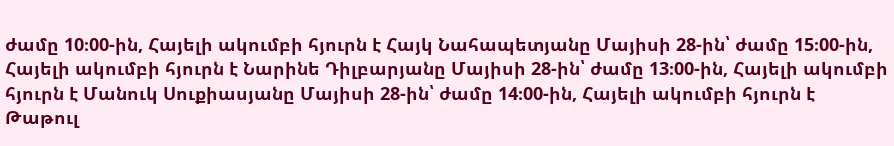ժամը 10։00-ին, Հայելի ակումբի հյուրն է Հայկ Նահապետյանը Մայիսի 28-ին՝ ժամը 15։00-ին, Հայելի ակումբի հյուրն է Նարինե Դիլբարյանը Մայիսի 28-ին՝ ժամը 13։00-ին, Հայելի ակումբի հյուրն է Մանուկ Սուքիասյանը Մայիսի 28-ին՝ ժամը 14։00-ին, Հայելի ակումբի հյուրն է Թաթուլ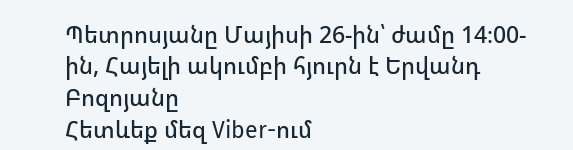Պետրոսյանը Մայիսի 26-ին՝ ժամը 14։00-ին, Հայելի ակումբի հյուրն է Երվանդ Բոզոյանը
Հետևեք մեզ Viber-ում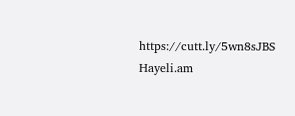https://cutt.ly/5wn8sJBS
Hayeli.am